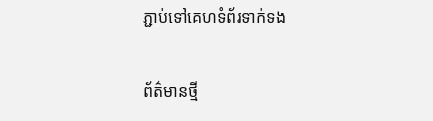ភ្ជាប់ទៅគេហទំព័រទាក់ទង

ព័ត៌មានថ្មី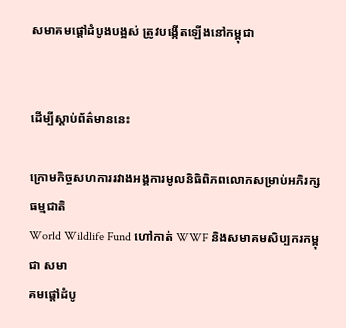សមាគមផ្តៅដំបូងបង្អស់ ត្រូវបង្កើតឡើងនៅកម្ពុជា


ដើម្បីស្តាប់ព័ត៌មាននេះ

ក្រោមកិច្ចសហការរវាងអង្គការមូលនិធិពិភពលោកសម្រាប់អភិរក្សធម្មជាតិ
World Wildlife Fund ហៅកាត់ WWF និងសមាគមសិប្បករកម្ពុជា សមា
គមផ្តៅដំបូ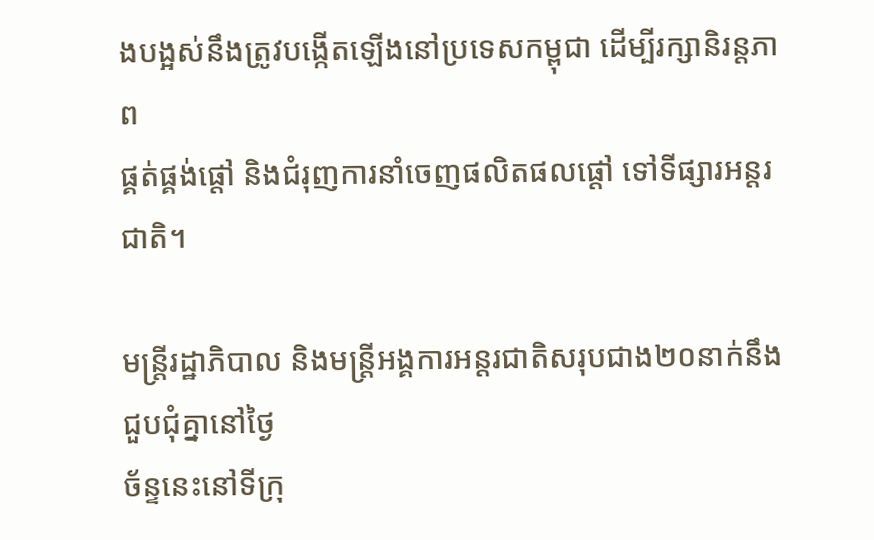ងបង្អស់នឹងត្រូវបង្កើតឡើងនៅប្រទេសកម្ពុជា ដើម្បីរក្សានិរន្តភាព
ផ្គត់ផ្គង់ផ្តៅ និងជំរុញការនាំចេញផលិតផលផ្តៅ ទៅទីផ្សារអន្តរជាតិ។

មន្ត្រីរដ្ឋាភិបាល និងមន្ត្រីអង្គការអន្តរជាតិសរុបជាង២០នាក់នឹងជួបជុំគ្នានៅថ្ងៃ
ច័ន្ទនេះនៅទីក្រុ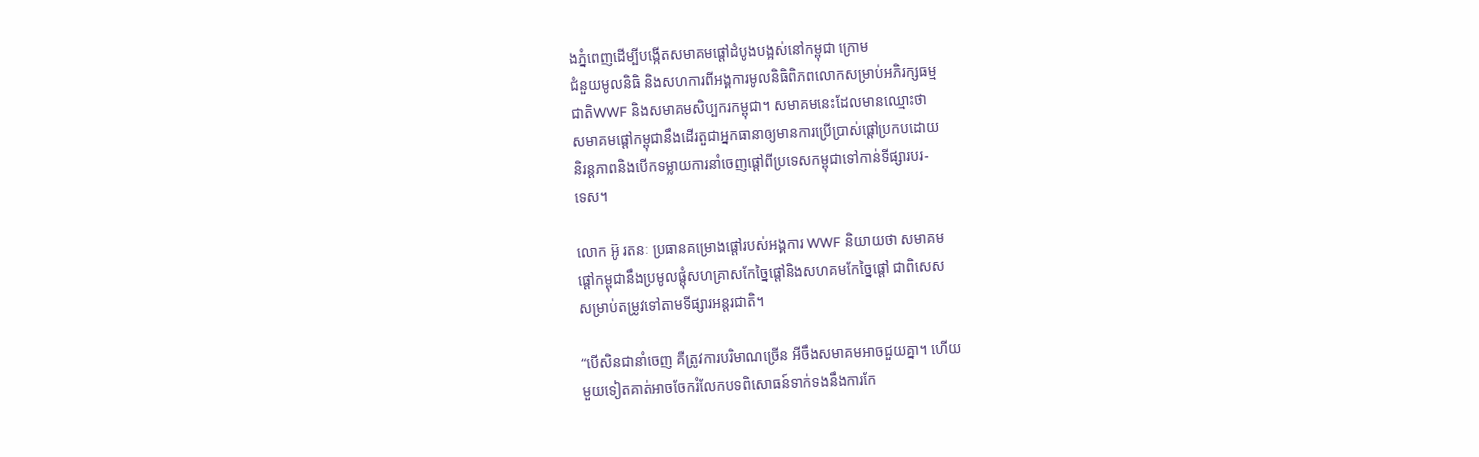ងភ្នំពេញដើម្បីបង្កើតសមាគមផ្តៅដំបូងបង្អស់នៅកម្ពុជា ក្រោម
ជំនួយមូលនិធិ និងសហការពីអង្គការមូលនិធិពិភពលោកសម្រាប់អភិរក្សធម្ម
ជាតិWWF និងសមាគមសិប្បករកម្ពុជា។ សមាគមនេះដែលមានឈ្មោះថា
សមាគមផ្តៅកម្ពុជានឹងដើរតួជាអ្នកធានាឲ្យមានការប្រើប្រាស់ផ្តៅប្រកបដោយ
និរន្តភាពនិងបើកទម្លាយការនាំចេញផ្តៅពីប្រទេសកម្ពុជាទៅកាន់ទីផ្សារបរ-
ទេស។

លោក អ៊ូ រតនៈ ប្រធានគម្រោងផ្តៅរបស់អង្គការ WWF និយាយថា សមាគម
ផ្តៅកម្ពុជានឹងប្រមូលផ្តុំសហគ្រាសកែច្នៃផ្តៅនិងសហគមកែច្នៃផ្តៅ ជាពិសេស
សម្រាប់តម្រូវទៅតាមទីផ្សារអន្តរជាតិ។

“បើសិនជានាំចេញ គឺត្រូវការបរិមាណច្រើន អីចឹងសមាគមអាចជួយគ្នា។ ហើយ
មួយទៀតគាត់អាចចែករំលែកបទពិសោធន៍ទាក់ទងនឹងការកែ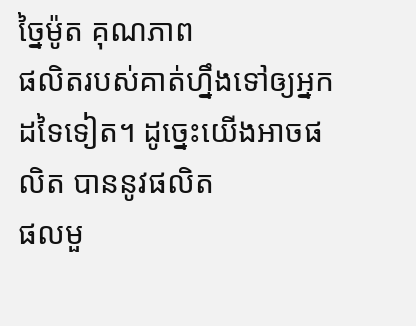ច្នៃម៉ូត គុណភាព
ផលិតរបស់គាត់ហ្នឹងទៅឲ្យអ្នកដទៃទៀត។ ដូច្នេះយើងអាចផលិត បាននូវផលិត
ផលមួ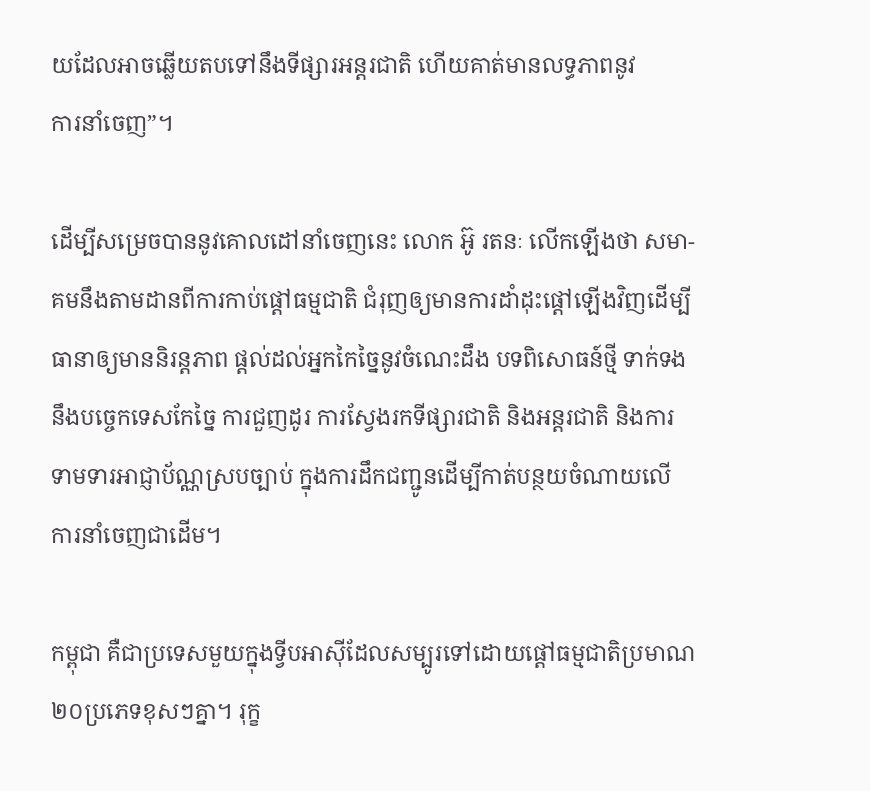យដែលអាចឆ្លើយតបទៅនឹងទីផ្សារអន្តរជាតិ ហើយគាត់មានលទ្ធភាពនូវ
ការនាំចេញ”។

ដើម្បីសម្រេចបាននូវគោលដៅនាំចេញនេះ លោក អ៊ូ រតនៈ លើកឡើងថា សមា-
គមនឹងតាមដានពីការកាប់ផ្តៅធម្មជាតិ ជំរុញឲ្យមានការដាំដុះផ្តៅឡើងវិញដើម្បី
ធានាឲ្យមាននិរន្តភាព ផ្តល់ដល់អ្នកកៃច្នៃនូវចំណេះដឹង បទពិសោធន៍ថ្មី ទាក់ទង
នឹងបច្ចេកទេសកែច្នៃ ការជួញដូរ ការស្វែងរកទីផ្សារជាតិ និងអន្តរជាតិ និងការ
ទាមទារអាជ្ញាប័ណ្ណស្របច្បាប់ ក្នុងការដឹកជញ្ជូនដើម្បីកាត់បន្ថយចំណាយលើ
ការនាំចេញជាដើម។

កម្ពុជា គឺជាប្រទេសមួយក្នុងទ្វីបអាស៊ីដែលសម្បូរទៅដោយផ្តៅធម្មជាតិប្រមាណ
២០ប្រភេទខុសៗគ្នា។ រុក្ខ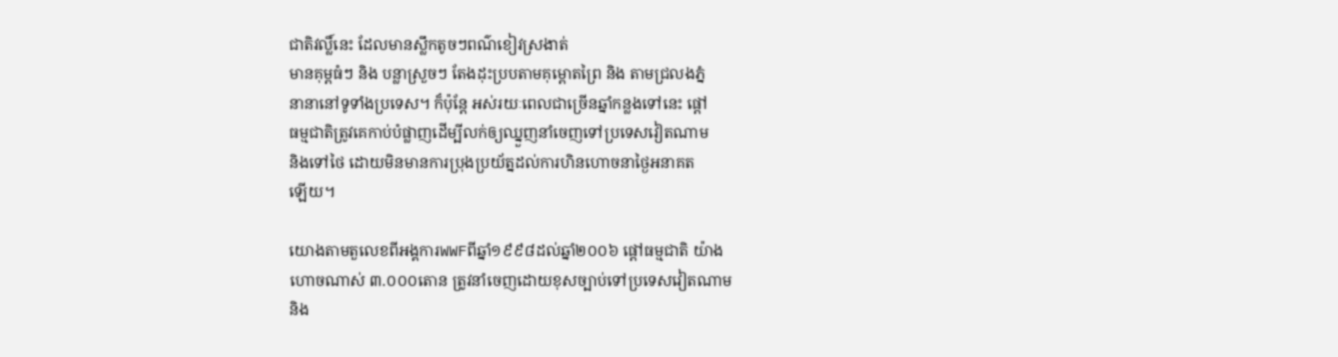ជាតិវល្លិ៍នេះ ដែលមានស្លឹកតូចៗពណ៌ខៀវស្រងាត់
មានគុម្ពធំៗ និង បន្លាស្រួចៗ តែងដុះប្របតាមគុម្ពោតព្រៃ និង តាមជ្រលងភ្នំ
នានានៅទូទាំងប្រទេស។ ក៏ប៉ុន្តែ អស់រយៈពេលជាច្រើនឆ្នាំកន្លងទៅនេះ ផ្តៅ
ធម្មជាតិត្រូវគេកាប់បំផ្លាញដើម្បីលក់ឲ្យឈ្នួញនាំចេញទៅប្រទេសវៀតណាម
និងទៅថៃ ដោយមិនមានការប្រុងប្រយ័ត្នដល់ការហិនហោចនាថ្ងៃអនាគត
ឡើយ។

យោងតាមតួលេខពីអង្គការWWFពីឆ្នាំ១៩៩៨ដល់ឆ្នាំ២០០៦ ផ្តៅធម្មជាតិ យ៉ាង
ហោចណាស់ ៣.០០០តោន ត្រូវនាំចេញដោយខុសច្បាប់ទៅប្រទេសវៀតណាម
និង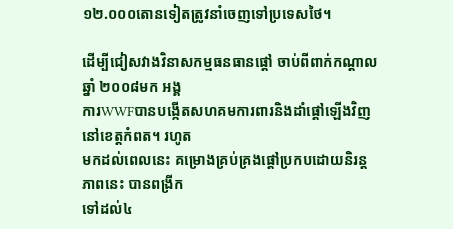១២.០០០តោនទៀតត្រូវនាំចេញទៅប្រទេសថៃ។

ដើម្បីជៀសវាងវិនាសកម្មធនធានផ្តៅ ចាប់ពីពាក់កណ្តាលឆ្នាំ ២០០៨មក អង្គ
ការWWFបានបង្កើតសហគមការពារនិងដាំផ្តៅឡើងវិញនៅខេត្តកំពត។ រហូត
មកដល់ពេលនេះ គម្រោងគ្រប់គ្រងផ្តៅប្រកបដោយនិរន្តភាពនេះ បានពង្រីក
ទៅដល់៤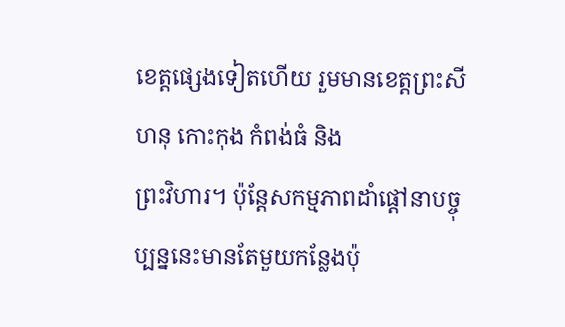ខេត្តផ្សេងទៀតហើយ រួមមានខេត្តព្រះសីហនុ កោះកុង កំពង់ធំ និង
ព្រះវិហារ។ ប៉ុន្តែសកម្មភាពដាំផ្តៅនាបច្ចុប្បន្ននេះមានតែមួយកន្លែងប៉ុ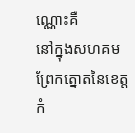ណ្ណោះគឺ
នៅក្នុងសហគមព្រែកត្នោតនៃខេត្តកំ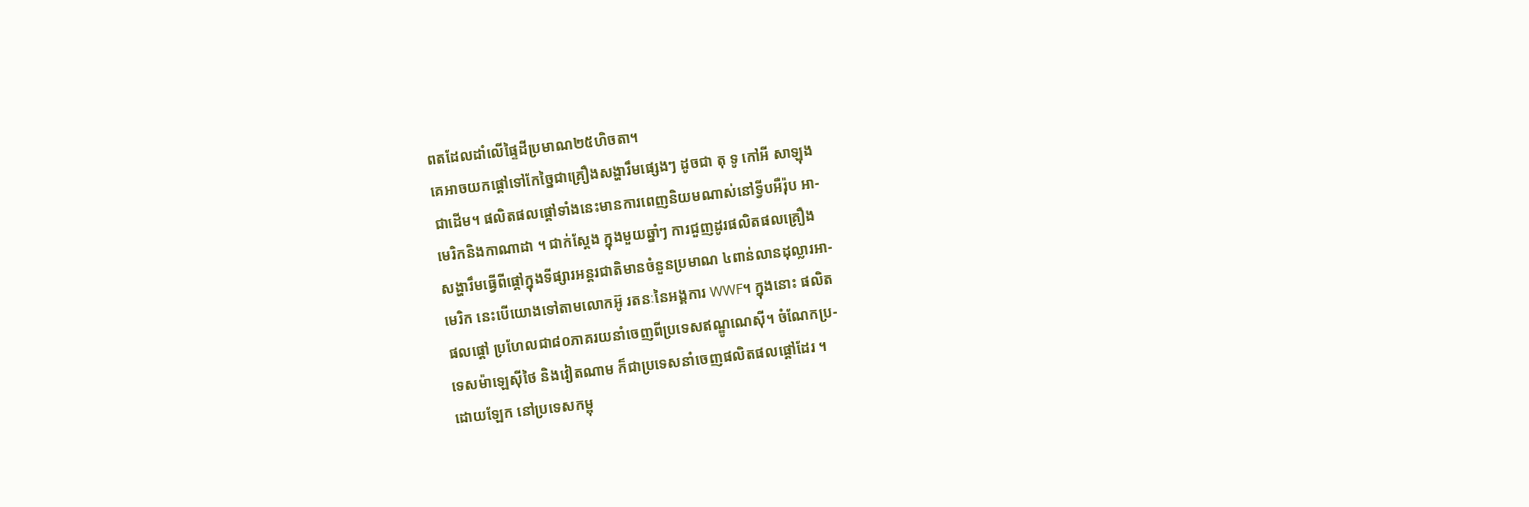ពតដែលដាំលើផ្ទៃដីប្រមាណ២៥ហិចតា។
គេអាចយកផ្តៅទៅកែច្នៃជាគ្រឿងសង្ហារឹមផ្សេងៗ ដូចជា តុ ទូ កៅអី សាឡុង
ជាដើម។ ផលិតផលផ្តៅទាំងនេះមានការពេញនិយមណាស់នៅទ្វីបអឺរ៉ុប អា-
មេរិកនិងកាណាដា ។ ជាក់ស្តែង ក្នុងមួយឆ្នាំៗ ការជួញដូរផលិតផលគ្រឿង
សង្ហារឹមធ្វើពីផ្តៅក្នុងទីផ្សារអន្តរជាតិមានចំនួនប្រមាណ ៤ពាន់លានដុល្លារអា-
មេរិក នេះបើយោងទៅតាមលោកអ៊ូ រតនៈនៃអង្គការ WWF។ ក្នុងនោះ ផលិត
ផលផ្តៅ ប្រហែលជា៨០ភាគរយនាំចេញពីប្រទេសឥណ្ឌូណេស៊ី។ ចំណែកប្រ-
ទេសម៉ាឡេស៊ីថៃ និងវៀតណាម ក៏ជាប្រទេសនាំចេញផលិតផលផ្តៅដែរ ។
ដោយឡែក នៅប្រទេសកម្ពុ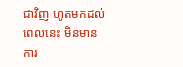ជាវិញ ហូតមកដល់ពេលនេះ មិនមានការ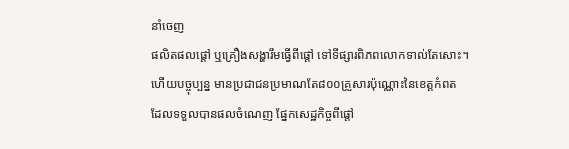នាំចេញ
ផលិតផលផ្តៅ ឬគ្រឿងសង្ហារឹមធ្វើពីផ្តៅ ទៅទីផ្សារពិភពលោកទាល់តែសោះ។
ហើយបច្ចុប្បន្ន មានប្រជាជនប្រមាណតែ៨០០គ្រួសារប៉ុណ្ណោះនៃខេត្តកំពត
ដែលទទួលបានផលចំណេញ ផ្នែកសេដ្ឋកិច្ចពីផ្តៅ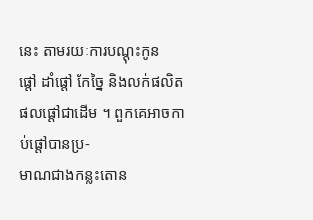នេះ តាមរយៈការបណ្តុះកូន
ផ្តៅ ដាំផ្តៅ កែច្នៃ និងលក់ផលិតផលផ្តៅជាដើម ។ ពួកគេអាចកាប់ផ្តៅបានប្រ-
មាណជាងកន្លះតោន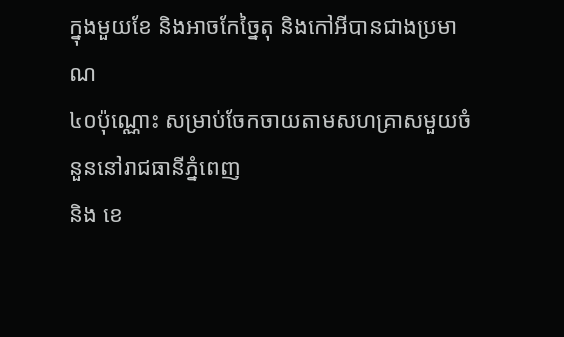ក្នុងមួយខែ និងអាចកែច្នៃតុ និងកៅអីបានជាងប្រមាណ
៤០ប៉ុណ្ណោះ សម្រាប់ចែកចាយតាមសហគ្រាសមួយចំនួននៅរាជធានីភ្នំពេញ
និង ខេ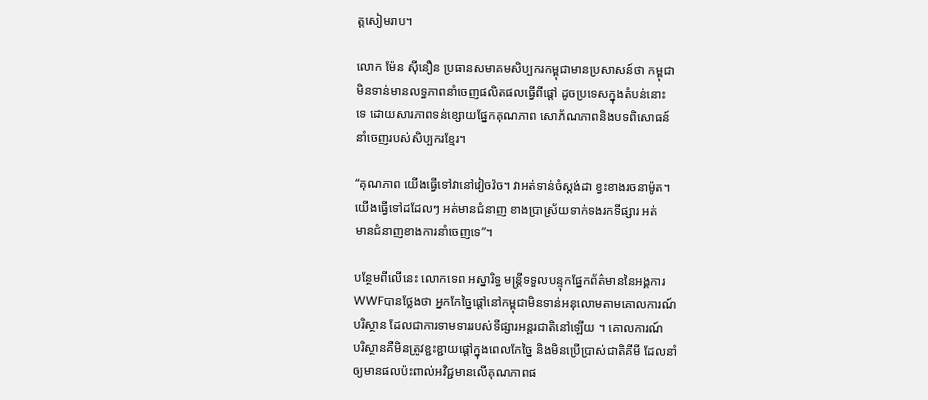ត្តសៀមរាប។

លោក ម៉ែន ស៊ីនឿន ប្រធានសមាគមសិប្បករកម្ពុជាមានប្រសាសន៍ថា កម្ពុជា
មិនទាន់មានលទ្ធភាពនាំចេញផលិតផលធ្វើពីផ្តៅ ដូចប្រទេសក្នុងតំបន់នោះ
ទេ ដោយសារភាពទន់ខ្សោយផ្នែកគុណភាព សោភ័ណភាពនិងបទពិសោធន៍
នាំចេញរបស់សិប្បករខ្មែរ។

“គុណភាព យើងធ្វើទៅវានៅវៀចវ៉ច។ វាអត់ទាន់ចំស្តង់ដា ខ្វះខាងរចនាម៉ូត។
យើងធ្វើទៅដដែលៗ អត់មានជំនាញ ខាងប្រាស្រ័យទាក់ទងរកទីផ្សារ អត់
មានជំនាញខាងការនាំចេញទេ”។

បន្ថែមពីលើនេះ លោកទេព អស្នារិទ្ធ មន្ត្រីទទួលបន្ទុកផ្នែកព័ត៌មាននៃអង្គការ
WWFបានថ្លែងថា អ្នកកែច្នៃផ្តៅនៅកម្ពុជាមិនទាន់អនុលោមតាមគោលការណ៍
បរិស្ថាន ដែលជាការទាមទាររបស់ទីផ្សារអន្តរជាតិនៅឡើយ ។ គោលការណ៍
បរិស្ថានគឺមិនត្រូវខ្ជះខ្ជាយផ្តៅក្នុងពេលកែច្នៃ និងមិនប្រើប្រាស់ជាតិគីមី ដែលនាំ
ឲ្យមានផលប៉ះពាល់អវិជ្ជមានលើគុណភាពផ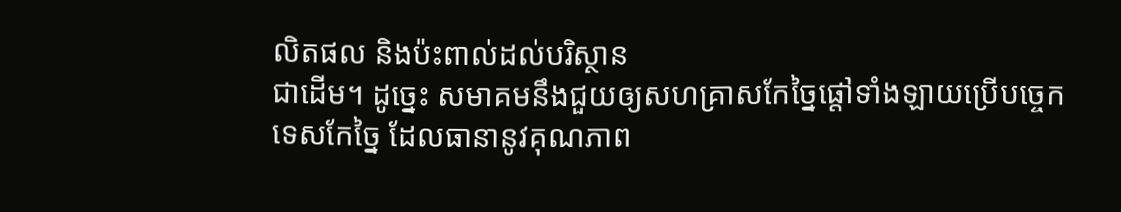លិតផល និងប៉ះពាល់ដល់បរិស្ថាន
ជាដើម។ ដូច្នេះ សមាគមនឹងជួយឲ្យសហគ្រាសកែច្នៃផ្តៅទាំងឡាយប្រើបច្ចេក
ទេសកែច្នៃ ដែលធានានូវគុណភាព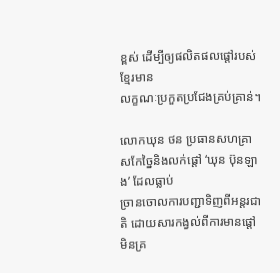ខ្ពស់ ដើម្បីឲ្យផលិតផលផ្តៅរបស់ខ្មែរមាន
លក្ខណៈប្រកួតប្រជែងគ្រប់គ្រាន់។

លោកឃុន ថន ប្រធានសហគ្រាសកែច្នៃនិងលក់ផ្តៅ ‘ឃុន ប៊ុនឡាង’ ដែលធ្លាប់
ច្រានចោលការបញ្ជាទិញពីអន្តរជាតិ ដោយសារកង្វល់ពីការមានផ្តៅមិនគ្រ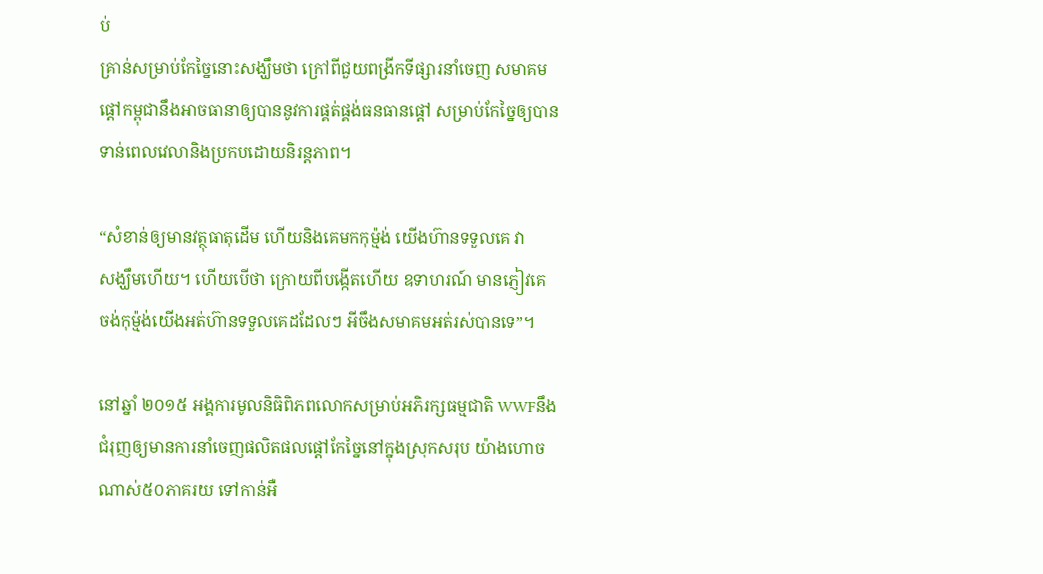ប់
គ្រាន់សម្រាប់កែច្នៃនោះសង្ឃឹមថា ក្រៅពីជួយពង្រីកទីផ្សារនាំចេញ សមាគម
ផ្តៅកម្ពុជានឹងអាចធានាឲ្យបាននូវការផ្គត់ផ្គង់ធនធានផ្តៅ សម្រាប់កែច្នៃឲ្យបាន
ទាន់ពេលវេលានិងប្រកបដោយនិរន្តភាព។

“សំខាន់ឲ្យមានវត្ថុធាតុដើម ហើយនិងគេមកកុម៉្មង់ យើងហ៊ានទទួលគេ វា
សង្ឃឹមហើយ។ ហើយបើថា ក្រោយពីបង្កើតហើយ ឧទាហរណ៍ មានភ្ញៀវគេ
ចង់កុម្ម៉ង់យើងអត់ហ៊ានទទួលគេដដែលៗ អីចឹងសមាគមអត់រស់បានទេ”។

នៅឆ្នាំ ២០១៥ អង្គការមូលនិធិពិភពលោកសម្រាប់អភិរក្សធម្មជាតិ WWFនឹង
ជំរុញឲ្យមានការនាំចេញផលិតផលផ្តៅកែច្នៃនៅក្នុងស្រុកសរុប យ៉ាងហោច
ណាស់៥០ភាគរយ ទៅកាន់អឺ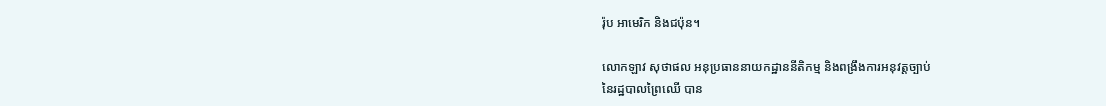រ៉ុប អាមេរិក និងជប៉ុន។

លោកឡាវ សុថាផល អនុប្រធាននាយកដ្ឋាននីតិកម្ម និងពង្រឹងការអនុវត្តច្បាប់
នៃរដ្ឋបាលព្រៃឈើ បាន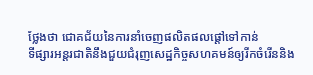ថ្លែងថា ជោគជ័យនៃការនាំចេញផលិតផលផ្តៅទៅកាន់
ទីផ្សារអន្តរជាតិនឹងជួយជំរុញសេដ្ឋកិច្ចសហគមន៍ឲ្យរីកចំរើននិង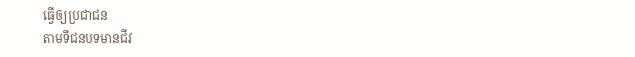ធ្វើឲ្យប្រជាជន
តាមទីជនបទមានជីវ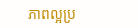ភាពល្អប្រ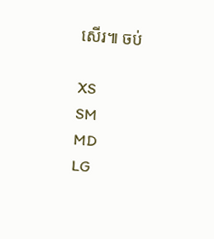សើរ៕ ចប់

XS
SM
MD
LG